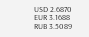USD 2.6870
EUR 3.1688
RUB 3.5089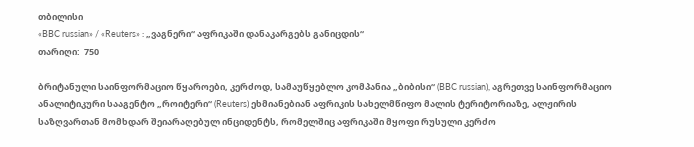თბილისი
«BBC russian» / «Reuters» : „ვაგნერი“ აფრიკაში დანაკარგებს განიცდის“
თარიღი:  750

ბრიტანული საინფორმაციო წყაროები, კერძოდ, სამაუწყებლო კომპანია „ბიბისი“ (BBC russian), აგრეთვე საინფორმაციო ანალიტიკური სააგენტო „როიტერი“ (Reuters) ეხმიანებიან აფრიკის სახელმწიფო მალის ტერიტორიაზე, ალჟირის საზღვართან მომხდარ შეიარაღებულ ინციდენტს, რომელშიც აფრიკაში მყოფი რუსული კერძო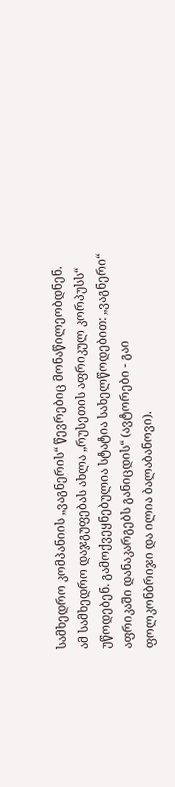სამხედრო კომპანიის „ვაგნერის“ წევრებიც მონაწილეობდნენ. ამ სამხედრო დაჯგუფებას ახლა „რუსეთის აფრიკულ კორპუსს“ უწოდებენ. გამოქვეყნებულია სტატია სახელწოდებით: „ვაგნერი“ აფრიკაში დანაკარგებს განიცდის“ (ავტორები - გაი ფოლკონბრიჯი და ილია ბალაბანოვი).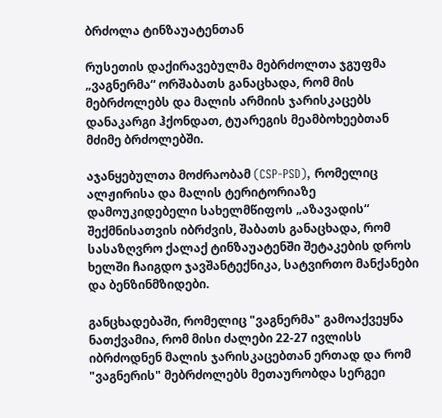ბრძოლა ტინზაუატენთან

რუსეთის დაქირავებულმა მებრძოლთა ჯგუფმა „ვაგნერმა“ ორშაბათს განაცხადა, რომ მის მებრძოლებს და მალის არმიის ჯარისკაცებს დანაკარგი ჰქონდათ, ტუარეგის მეამბოხეებთან მძიმე ბრძოლებში.

აჯანყებულთა მოძრაობამ (CSP-PSD), რომელიც ალჟირისა და მალის ტერიტორიაზე დამოუკიდებელი სახელმწიფოს „აზავადის“ შექმნისათვის იბრძვის, შაბათს განაცხადა, რომ სასაზღვრო ქალაქ ტინზაუატენში შეტაკების დროს ხელში ჩაიგდო ჯავშანტექნიკა, სატვირთო მანქანები და ბენზინმზიდები.

განცხადებაში, რომელიც "ვაგნერმა" გამოაქვეყნა ნათქვამია, რომ მისი ძალები 22-27 ივლისს იბრძოდნენ მალის ჯარისკაცებთან ერთად და რომ "ვაგნერის" მებრძოლებს მეთაურობდა სერგეი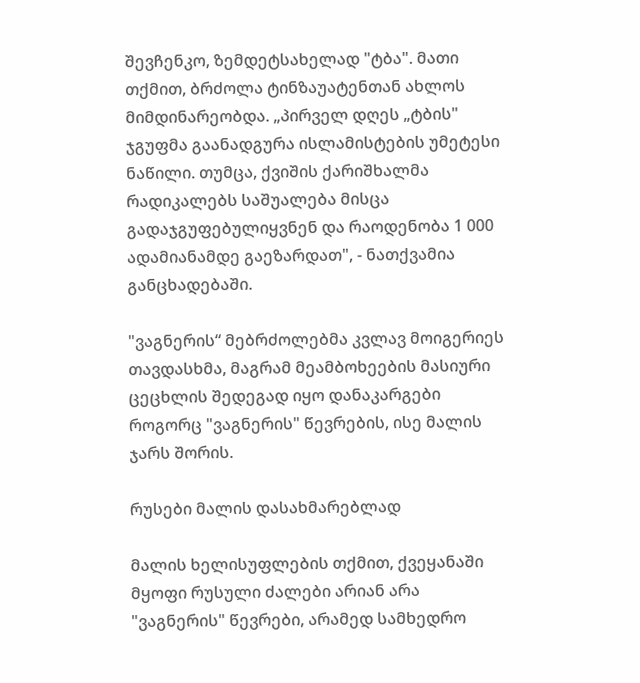შევჩენკო, ზემდეტსახელად "ტბა". მათი თქმით, ბრძოლა ტინზაუატენთან ახლოს მიმდინარეობდა. „პირველ დღეს „ტბის" ჯგუფმა გაანადგურა ისლამისტების უმეტესი ნაწილი. თუმცა, ქვიშის ქარიშხალმა რადიკალებს საშუალება მისცა გადაჯგუფებულიყვნენ და რაოდენობა 1 000 ადამიანამდე გაეზარდათ", - ნათქვამია განცხადებაში.

"ვაგნერის“ მებრძოლებმა კვლავ მოიგერიეს თავდასხმა, მაგრამ მეამბოხეების მასიური ცეცხლის შედეგად იყო დანაკარგები როგორც "ვაგნერის" წევრების, ისე მალის ჯარს შორის.

რუსები მალის დასახმარებლად

მალის ხელისუფლების თქმით, ქვეყანაში მყოფი რუსული ძალები არიან არა "ვაგნერის" წევრები, არამედ სამხედრო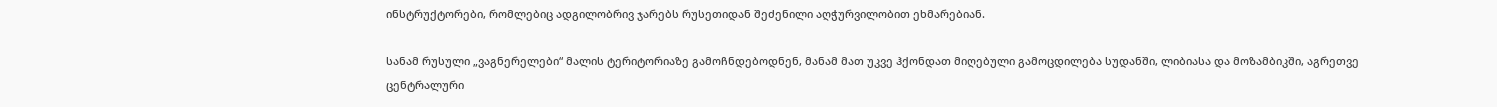ინსტრუქტორები, რომლებიც ადგილობრივ ჯარებს რუსეთიდან შეძენილი აღჭურვილობით ეხმარებიან.

სანამ რუსული „ვაგნერელები“ მალის ტერიტორიაზე გამოჩნდებოდნენ, მანამ მათ უკვე ჰქონდათ მიღებული გამოცდილება სუდანში, ლიბიასა და მოზამბიკში, აგრეთვე ცენტრალური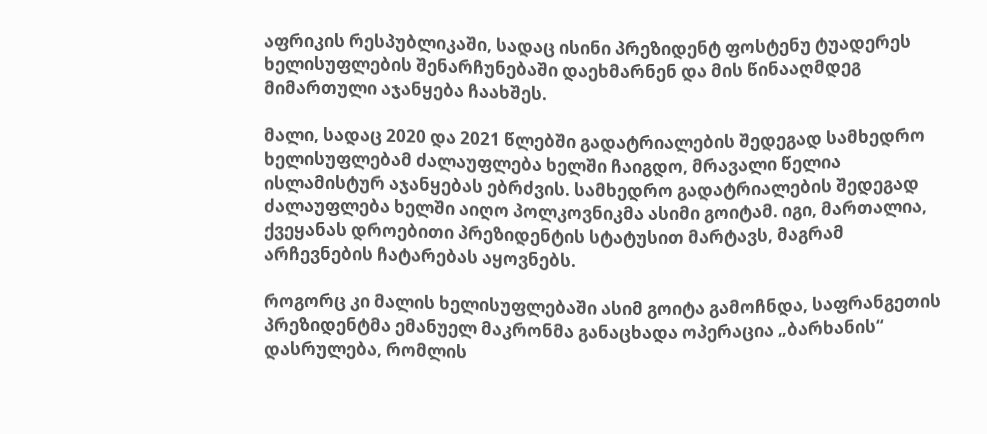აფრიკის რესპუბლიკაში, სადაც ისინი პრეზიდენტ ფოსტენუ ტუადერეს ხელისუფლების შენარჩუნებაში დაეხმარნენ და მის წინააღმდეგ მიმართული აჯანყება ჩაახშეს.

მალი, სადაც 2020 და 2021 წლებში გადატრიალების შედეგად სამხედრო ხელისუფლებამ ძალაუფლება ხელში ჩაიგდო, მრავალი წელია ისლამისტურ აჯანყებას ებრძვის. სამხედრო გადატრიალების შედეგად ძალაუფლება ხელში აიღო პოლკოვნიკმა ასიმი გოიტამ. იგი, მართალია, ქვეყანას დროებითი პრეზიდენტის სტატუსით მარტავს, მაგრამ არჩევნების ჩატარებას აყოვნებს.

როგორც კი მალის ხელისუფლებაში ასიმ გოიტა გამოჩნდა, საფრანგეთის პრეზიდენტმა ემანუელ მაკრონმა განაცხადა ოპერაცია „ბარხანის“ დასრულება, რომლის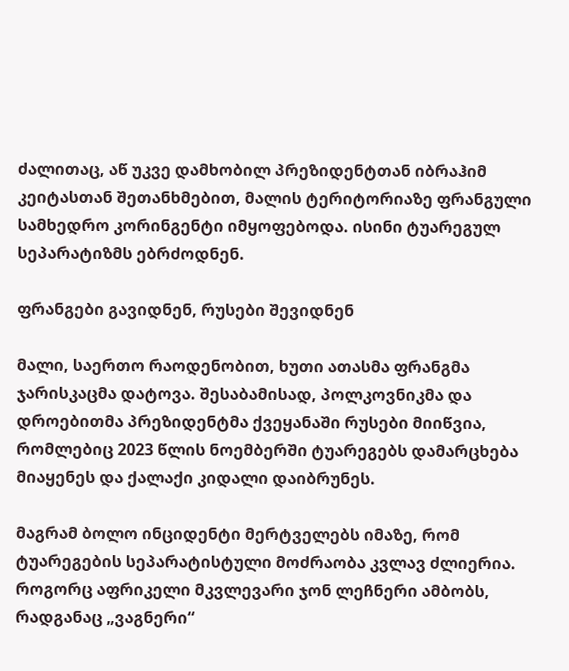ძალითაც, აწ უკვე დამხობილ პრეზიდენტთან იბრაჰიმ კეიტასთან შეთანხმებით, მალის ტერიტორიაზე ფრანგული სამხედრო კორინგენტი იმყოფებოდა. ისინი ტუარეგულ სეპარატიზმს ებრძოდნენ.

ფრანგები გავიდნენ, რუსები შევიდნენ

მალი, საერთო რაოდენობით, ხუთი ათასმა ფრანგმა ჯარისკაცმა დატოვა. შესაბამისად, პოლკოვნიკმა და დროებითმა პრეზიდენტმა ქვეყანაში რუსები მიიწვია, რომლებიც 2023 წლის ნოემბერში ტუარეგებს დამარცხება მიაყენეს და ქალაქი კიდალი დაიბრუნეს.

მაგრამ ბოლო ინციდენტი მერტველებს იმაზე, რომ ტუარეგების სეპარატისტული მოძრაობა კვლავ ძლიერია. როგორც აფრიკელი მკვლევარი ჯონ ლეჩნერი ამბობს, რადგანაც „ვაგნერი“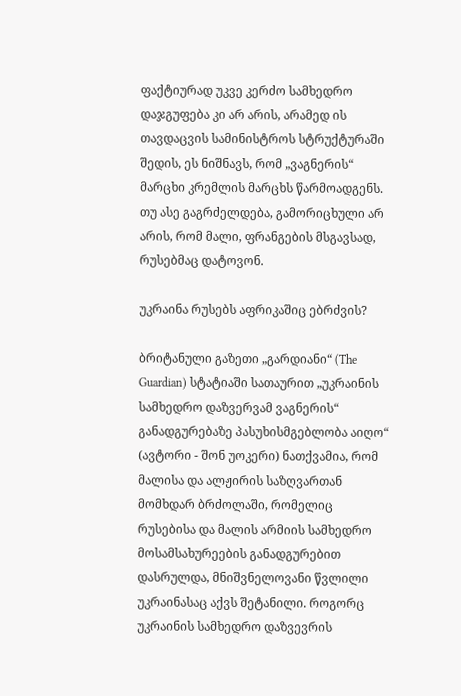ფაქტიურად უკვე კერძო სამხედრო დაჯგუფება კი არ არის, არამედ ის თავდაცვის სამინისტროს სტრუქტურაში შედის, ეს ნიშნავს, რომ „ვაგნერის“ მარცხი კრემლის მარცხს წარმოადგენს. თუ ასე გაგრძელდება, გამორიცხული არ არის, რომ მალი, ფრანგების მსგავსად, რუსებმაც დატოვონ.

უკრაინა რუსებს აფრიკაშიც ებრძვის?

ბრიტანული გაზეთი „გარდიანი“ (The Guardian) სტატიაში სათაურით „უკრაინის სამხედრო დაზვერვამ ვაგნერის“ განადგურებაზე პასუხისმგებლობა აიღო“  (ავტორი - შონ უოკერი) ნათქვამია, რომ მალისა და ალჟირის საზღვართან მომხდარ ბრძოლაში, რომელიც რუსებისა და მალის არმიის სამხედრო მოსამსახურეების განადგურებით დასრულდა, მნიშვნელოვანი წვლილი უკრაინასაც აქვს შეტანილი. როგორც უკრაინის სამხედრო დაზვევრის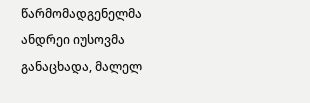წარმომადგენელმა ანდრეი იუსოვმა განაცხადა, მალელ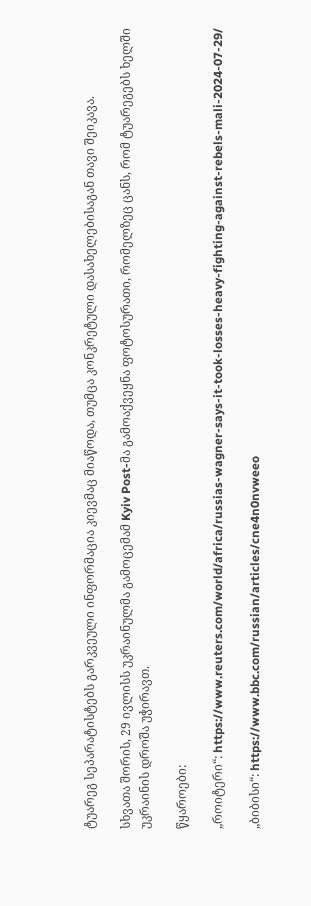ტუარეგ სეპარატისტებს გარკვეული ინფორმაცია კიევმაც მიაწოდა, თუმცა კონკრეტული დასახელებისაგან თავი შეიკავა.

სხვათა შორის, 29 ივლისს უკრაინულმა გამოცემამ Kyiv Post-მა გამოაქვეყნა ფოტოსურათი, რომელზეც ცანს, რომ ტუარეგებს ხელში უკრაინის დროშა უჭირავთ.

წყაროები:

„როიტერი“: https://www.reuters.com/world/africa/russias-wagner-says-it-took-losses-heavy-fighting-against-rebels-mali-2024-07-29/

„ბიბისი“: https://www.bbc.com/russian/articles/cne4n0nvweeo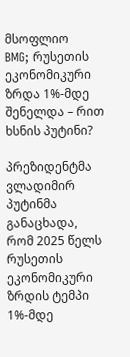მსოფლიო
BMG; რუსეთის ეკონომიკური ზრდა 1%-მდე შენელდა – რით ხსნის პუტინი?

პრეზიდენტმა ვლადიმირ პუტინმა განაცხადა, რომ 2025 წელს რუსეთის ეკონომიკური ზრდის ტემპი 1%-მდე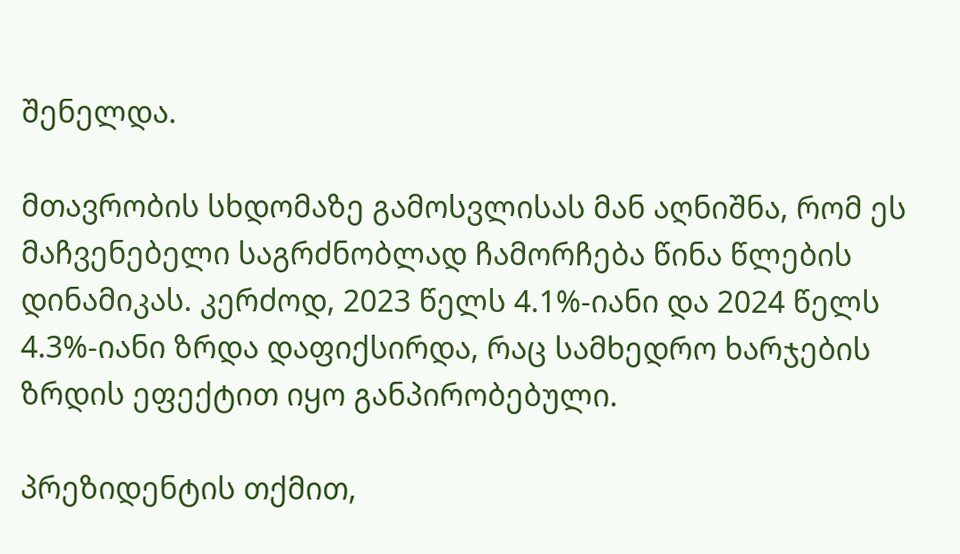შენელდა.

მთავრობის სხდომაზე გამოსვლისას მან აღნიშნა, რომ ეს მაჩვენებელი საგრძნობლად ჩამორჩება წინა წლების დინამიკას. კერძოდ, 2023 წელს 4.1%-იანი და 2024 წელს 4.3%-იანი ზრდა დაფიქსირდა, რაც სამხედრო ხარჯების ზრდის ეფექტით იყო განპირობებული.

პრეზიდენტის თქმით,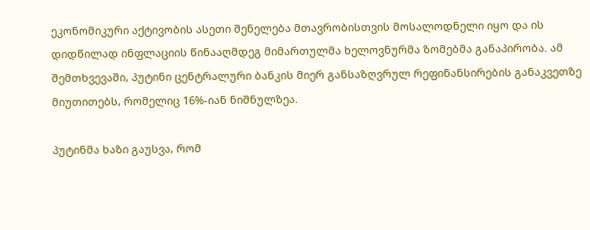ეკონომიკური აქტივობის ასეთი შენელება მთავრობისთვის მოსალოდნელი იყო და ის დიდწილად ინფლაციის წინააღმდეგ მიმართულმა ხელოვნურმა ზომებმა განაპირობა. ამ შემთხვევაში, პუტინი ცენტრალური ბანკის მიერ განსაზღვრულ რეფინანსირების განაკვეთზე მიუთითებს, რომელიც 16%-იან ნიშნულზეა.

პუტინმა ხაზი გაუსვა, რომ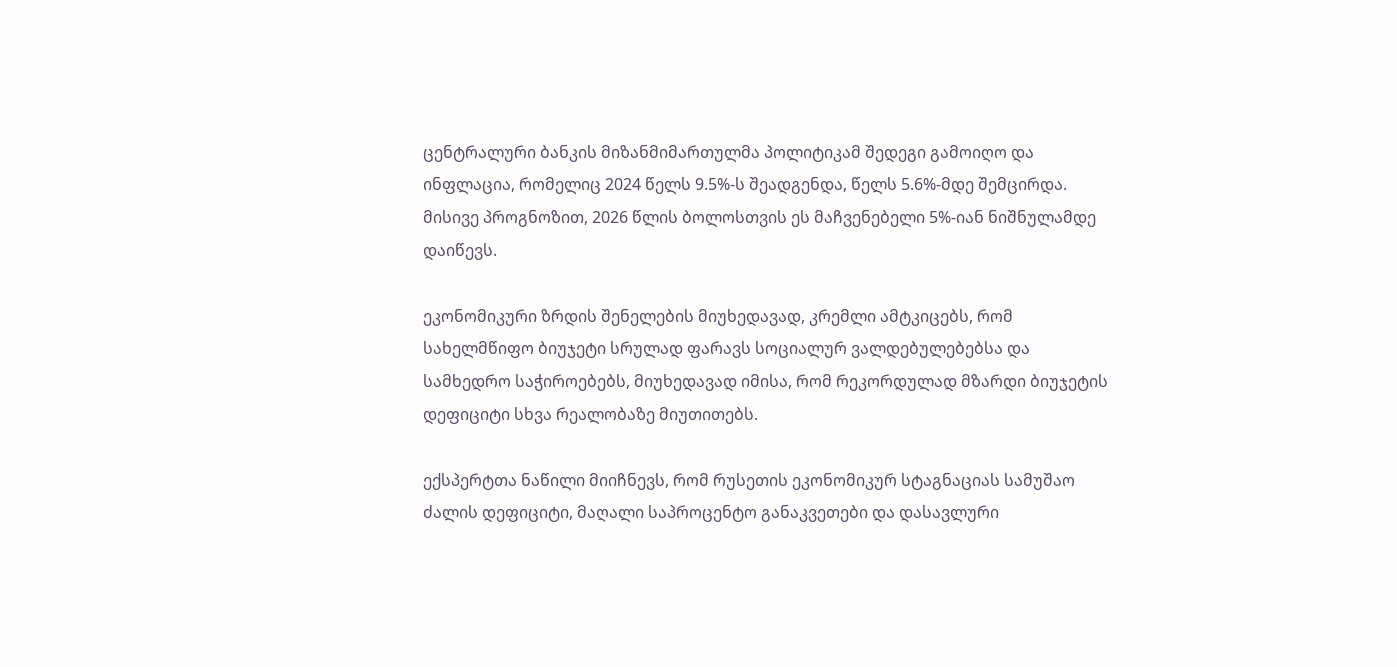ცენტრალური ბანკის მიზანმიმართულმა პოლიტიკამ შედეგი გამოიღო და ინფლაცია, რომელიც 2024 წელს 9.5%-ს შეადგენდა, წელს 5.6%-მდე შემცირდა. მისივე პროგნოზით, 2026 წლის ბოლოსთვის ეს მაჩვენებელი 5%-იან ნიშნულამდე დაიწევს.

ეკონომიკური ზრდის შენელების მიუხედავად, კრემლი ამტკიცებს, რომ სახელმწიფო ბიუჯეტი სრულად ფარავს სოციალურ ვალდებულებებსა და სამხედრო საჭიროებებს, მიუხედავად იმისა, რომ რეკორდულად მზარდი ბიუჯეტის დეფიციტი სხვა რეალობაზე მიუთითებს.

ექსპერტთა ნაწილი მიიჩნევს, რომ რუსეთის ეკონომიკურ სტაგნაციას სამუშაო ძალის დეფიციტი, მაღალი საპროცენტო განაკვეთები და დასავლური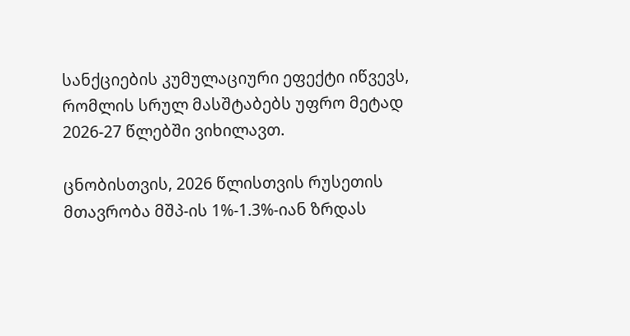სანქციების კუმულაციური ეფექტი იწვევს, რომლის სრულ მასშტაბებს უფრო მეტად 2026-27 წლებში ვიხილავთ.

ცნობისთვის, 2026 წლისთვის რუსეთის მთავრობა მშპ-ის 1%-1.3%-იან ზრდას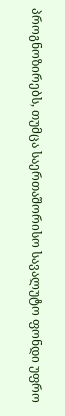პროგნოზირებს, თუმცა საერთაშორისო სავალუტო ფონდი უფრო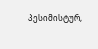პესიმისტურ,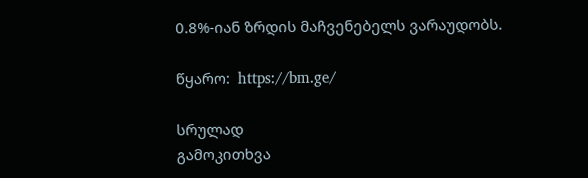0.8%-იან ზრდის მაჩვენებელს ვარაუდობს.

წყარო:  https://bm.ge/

სრულად
გამოკითხვა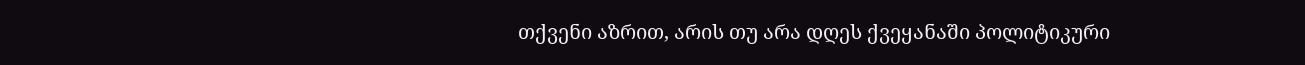თქვენი აზრით, არის თუ არა დღეს ქვეყანაში პოლიტიკური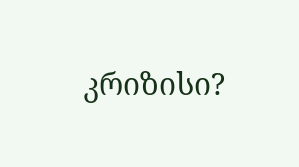კრიზისი?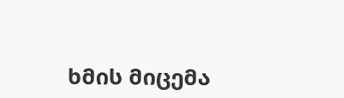ხმის მიცემა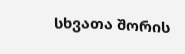სხვათა შორის